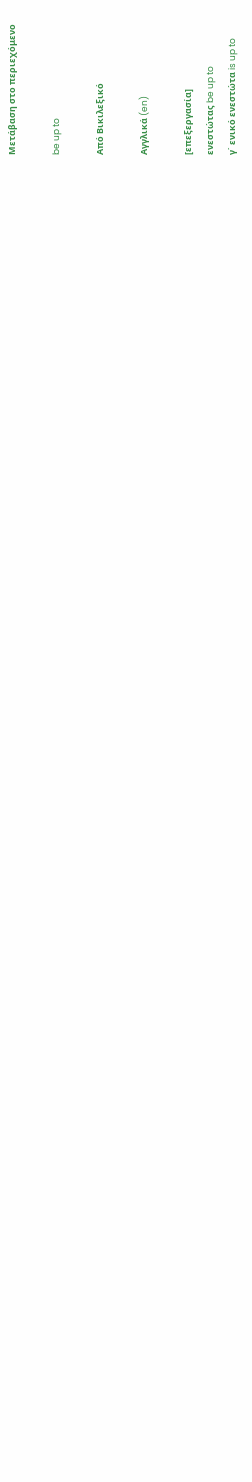Μετάβαση στο περιεχόμενο

be up to

Από Βικιλεξικό

Αγγλικά (en)

[επεξεργασία]
ενεστώτας be up to
γ΄ ενικό ενεστώτα is up to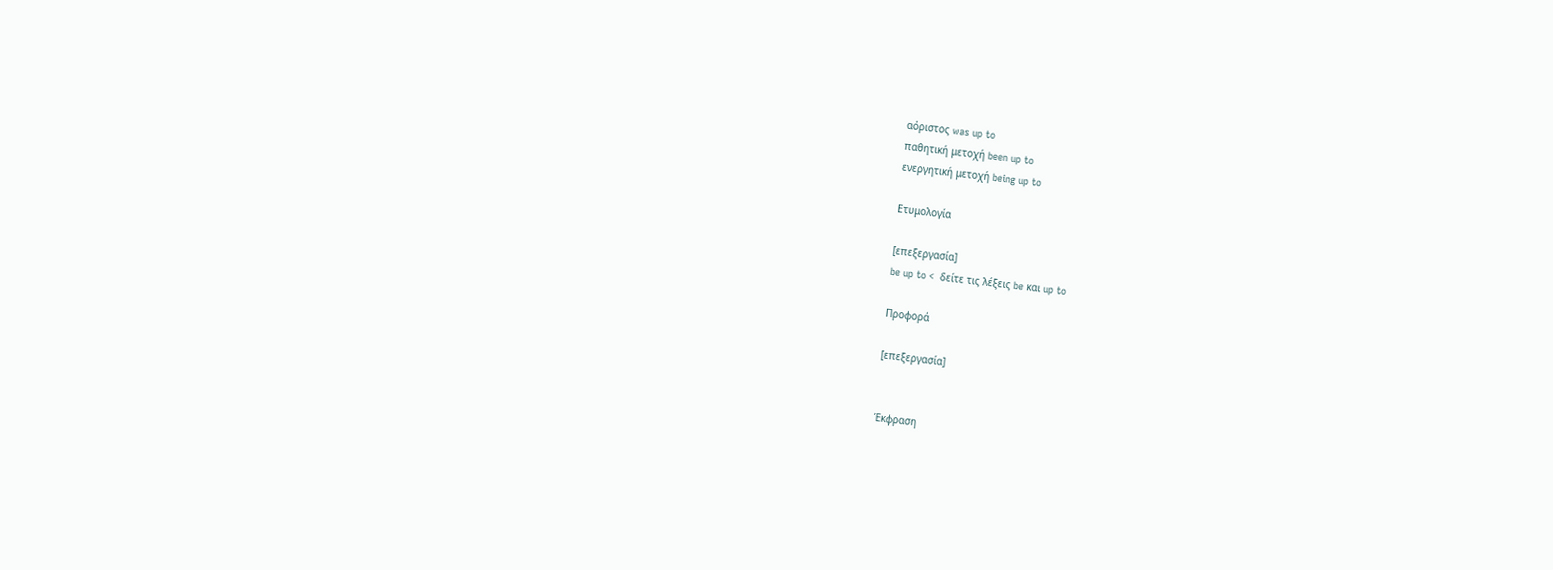αόριστος was up to
παθητική μετοχή been up to
ενεργητική μετοχή being up to

Ετυμολογία

[επεξεργασία]
be up to <  δείτε τις λέξεις be και up to

Προφορά

[επεξεργασία]


Έκφραση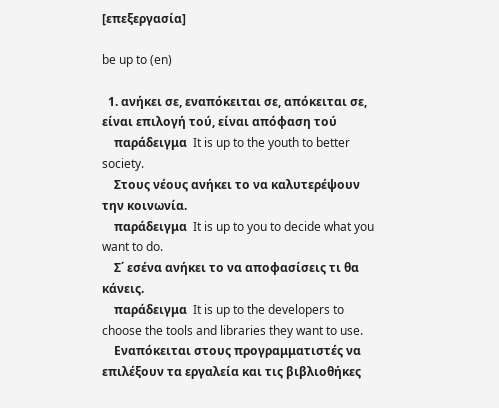[επεξεργασία]

be up to (en)

  1. ανήκει σε, εναπόκειται σε, απόκειται σε, είναι επιλογή τού, είναι απόφαση τού
    παράδειγμα  It is up to the youth to better society.
    Στους νέους ανήκει το να καλυτερέψουν την κοινωνία.
    παράδειγμα  It is up to you to decide what you want to do.
    Σ΄ εσένα ανήκει το να αποφασίσεις τι θα κάνεις.
    παράδειγμα  It is up to the developers to choose the tools and libraries they want to use.
    Εναπόκειται στους προγραμματιστές να επιλέξουν τα εργαλεία και τις βιβλιοθήκες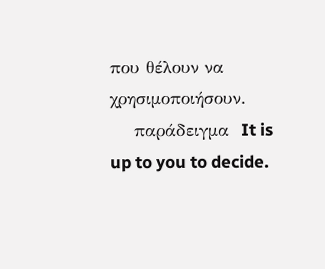που θέλουν να χρησιμοποιήσουν.
    παράδειγμα  It is up to you to decide.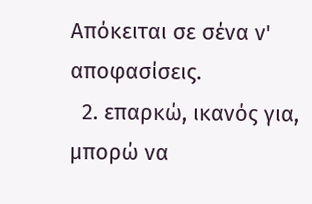Απόκειται σε σένα ν' αποφασίσεις.
  2. επαρκώ, ικανός για, μπορώ να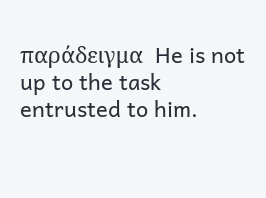παράδειγμα  He is not up to the task entrusted to him.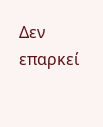Δεν επαρκεί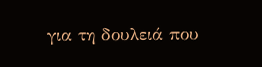για τη δουλειά που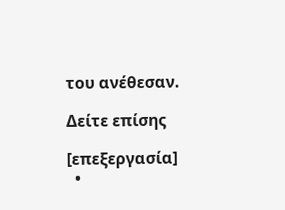του ανέθεσαν.

Δείτε επίσης

[επεξεργασία]
  •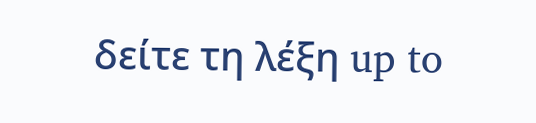δείτε τη λέξη up to